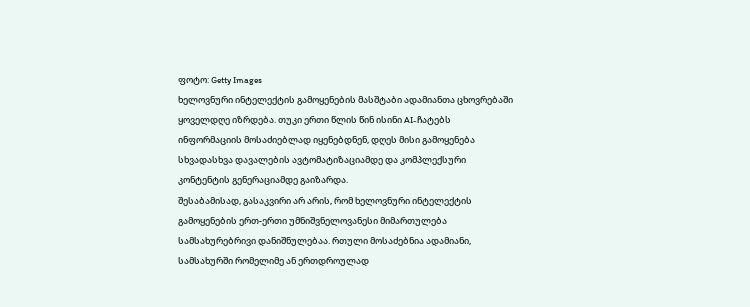ფოტო: Getty Images
ხელოვნური ინტელექტის გამოყენების მასშტაბი ადამიანთა ცხოვრებაში ყოველდღე იზრდება. თუკი ერთი წლის წინ ისინი AI-ჩატებს ინფორმაციის მოსაძიებლად იყენებდნენ, დღეს მისი გამოყენება სხვადასხვა დავალების ავტომატიზაციამდე და კომპლექსური კონტენტის გენერაციამდე გაიზარდა.
შესაბამისად, გასაკვირი არ არის, რომ ხელოვნური ინტელექტის გამოყენების ერთ-ერთი უმნიშვნელოვანესი მიმართულება სამსახურებრივი დანიშნულებაა. რთული მოსაძებნია ადამიანი, სამსახურში რომელიმე ან ერთდროულად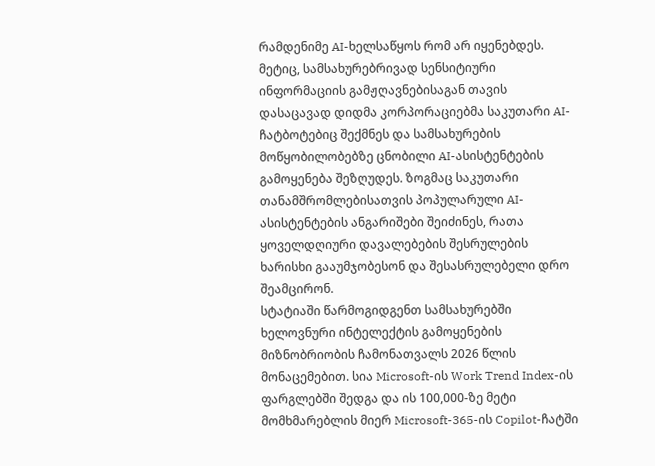რამდენიმე AI-ხელსაწყოს რომ არ იყენებდეს. მეტიც, სამსახურებრივად სენსიტიური ინფორმაციის გამჟღავნებისაგან თავის დასაცავად დიდმა კორპორაციებმა საკუთარი AI-ჩატბოტებიც შექმნეს და სამსახურების მოწყობილობებზე ცნობილი AI-ასისტენტების გამოყენება შეზღუდეს. ზოგმაც საკუთარი თანამშრომლებისათვის პოპულარული AI-ასისტენტების ანგარიშები შეიძინეს, რათა ყოველდღიური დავალებების შესრულების ხარისხი გააუმჯობესონ და შესასრულებელი დრო შეამცირონ.
სტატიაში წარმოგიდგენთ სამსახურებში ხელოვნური ინტელექტის გამოყენების მიზნობრიობის ჩამონათვალს 2026 წლის მონაცემებით. სია Microsoft-ის Work Trend Index-ის ფარგლებში შედგა და ის 100,000-ზე მეტი მომხმარებლის მიერ Microsoft-365-ის Copilot-ჩატში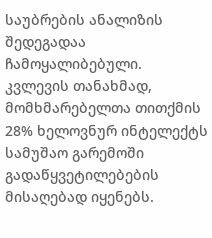საუბრების ანალიზის შედეგადაა ჩამოყალიბებული.
კვლევის თანახმად, მომხმარებელთა თითქმის 28% ხელოვნურ ინტელექტს სამუშაო გარემოში გადაწყვეტილებების მისაღებად იყენებს.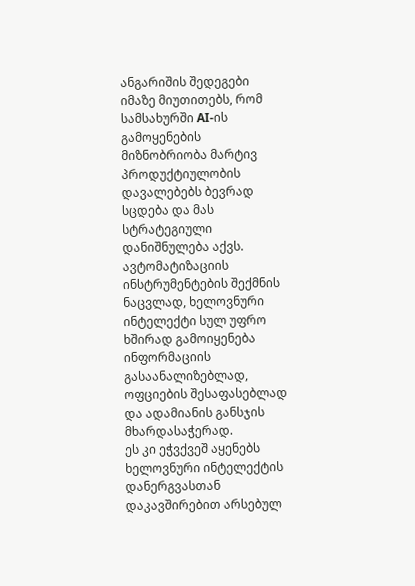ანგარიშის შედეგები იმაზე მიუთითებს, რომ სამსახურში AI-ის გამოყენების მიზნობრიობა მარტივ პროდუქტიულობის დავალებებს ბევრად სცდება და მას სტრატეგიული დანიშნულება აქვს. ავტომატიზაციის ინსტრუმენტების შექმნის ნაცვლად, ხელოვნური ინტელექტი სულ უფრო ხშირად გამოიყენება ინფორმაციის გასაანალიზებლად, ოფციების შესაფასებლად და ადამიანის განსჯის მხარდასაჭერად.
ეს კი ეჭვქვეშ აყენებს ხელოვნური ინტელექტის დანერგვასთან დაკავშირებით არსებულ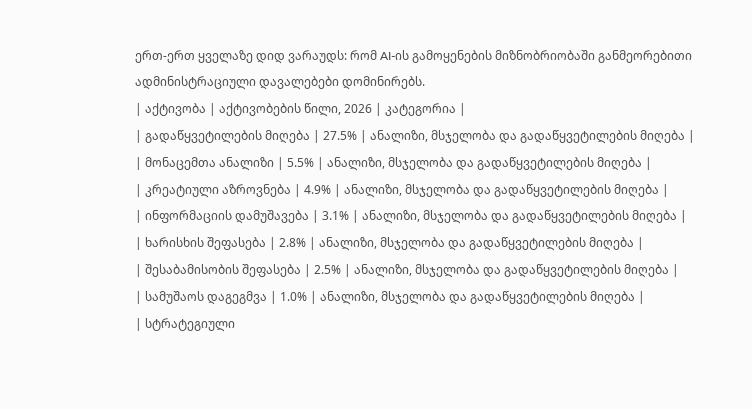ერთ-ერთ ყველაზე დიდ ვარაუდს: რომ AI-ის გამოყენების მიზნობრიობაში განმეორებითი ადმინისტრაციული დავალებები დომინირებს.
| აქტივობა | აქტივობების წილი, 2026 | კატეგორია |
| გადაწყვეტილების მიღება | 27.5% | ანალიზი, მსჯელობა და გადაწყვეტილების მიღება |
| მონაცემთა ანალიზი | 5.5% | ანალიზი, მსჯელობა და გადაწყვეტილების მიღება |
| კრეატიული აზროვნება | 4.9% | ანალიზი, მსჯელობა და გადაწყვეტილების მიღება |
| ინფორმაციის დამუშავება | 3.1% | ანალიზი, მსჯელობა და გადაწყვეტილების მიღება |
| ხარისხის შეფასება | 2.8% | ანალიზი, მსჯელობა და გადაწყვეტილების მიღება |
| შესაბამისობის შეფასება | 2.5% | ანალიზი, მსჯელობა და გადაწყვეტილების მიღება |
| სამუშაოს დაგეგმვა | 1.0% | ანალიზი, მსჯელობა და გადაწყვეტილების მიღება |
| სტრატეგიული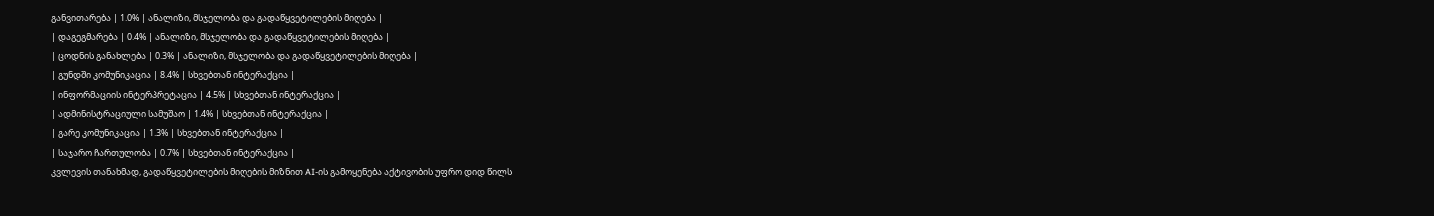განვითარება | 1.0% | ანალიზი, მსჯელობა და გადაწყვეტილების მიღება |
| დაგეგმარება | 0.4% | ანალიზი, მსჯელობა და გადაწყვეტილების მიღება |
| ცოდნის განახლება | 0.3% | ანალიზი, მსჯელობა და გადაწყვეტილების მიღება |
| გუნდში კომუნიკაცია | 8.4% | სხვებთან ინტერაქცია |
| ინფორმაციის ინტერპრეტაცია | 4.5% | სხვებთან ინტერაქცია |
| ადმინისტრაციული სამუშაო | 1.4% | სხვებთან ინტერაქცია |
| გარე კომუნიკაცია | 1.3% | სხვებთან ინტერაქცია |
| საჯარო ჩართულობა | 0.7% | სხვებთან ინტერაქცია |
კვლევის თანახმად, გადაწყვეტილების მიღების მიზნით AI-ის გამოყენება აქტივობის უფრო დიდ წილს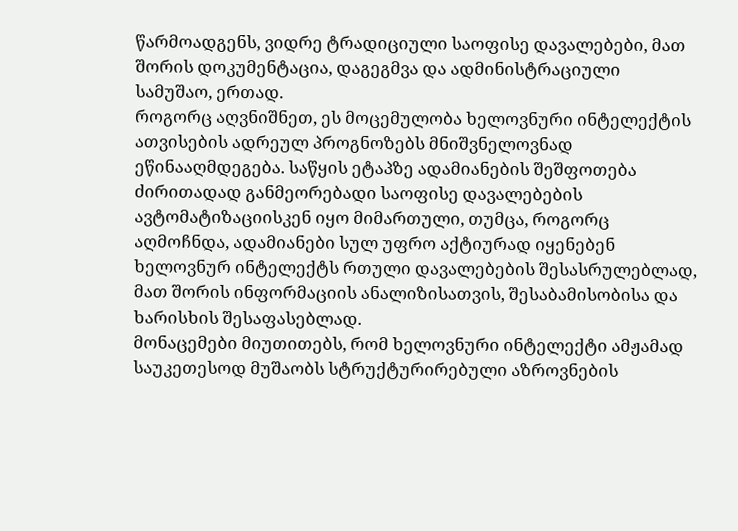წარმოადგენს, ვიდრე ტრადიციული საოფისე დავალებები, მათ შორის დოკუმენტაცია, დაგეგმვა და ადმინისტრაციული სამუშაო, ერთად.
როგორც აღვნიშნეთ, ეს მოცემულობა ხელოვნური ინტელექტის ათვისების ადრეულ პროგნოზებს მნიშვნელოვნად ეწინააღმდეგება. საწყის ეტაპზე ადამიანების შეშფოთება ძირითადად განმეორებადი საოფისე დავალებების ავტომატიზაციისკენ იყო მიმართული, თუმცა, როგორც აღმოჩნდა, ადამიანები სულ უფრო აქტიურად იყენებენ ხელოვნურ ინტელექტს რთული დავალებების შესასრულებლად, მათ შორის ინფორმაციის ანალიზისათვის, შესაბამისობისა და ხარისხის შესაფასებლად.
მონაცემები მიუთითებს, რომ ხელოვნური ინტელექტი ამჟამად საუკეთესოდ მუშაობს სტრუქტურირებული აზროვნების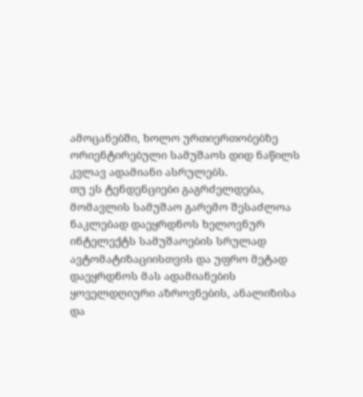ამოცანებში, ხოლო ურთიერთობებზე ორიენტირებული სამუშაოს დიდ ნაწილს კვლავ ადამიანი ასრულებს.
თუ ეს ტენდენციები გაგრძელდება, მომავლის სამუშაო გარემო შესაძლოა ნაკლებად დაეყრდნოს ხელოვნურ ინტელექტს სამუშაოების სრულად ავტომატიზაციისთვის და უფრო მეტად დაეყრდნოს მას ადამიანების ყოველდღიური აზროვნების, ანალიზისა და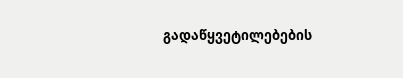გადაწყვეტილებების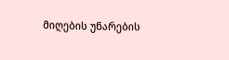მიღების უნარების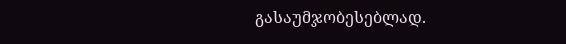გასაუმჯობესებლად.